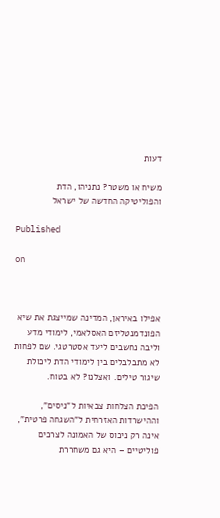דעות

משיח או משטר? נתניהו, הדת והפוליטיקה החדשה של ישראל

Published

on



אפילו באיראן, המדינה שמייצגת את שיא הפונדמנטליזם האסלאמי, לימודי מדע וליבה נחשבים ליעד אסטרטגי. שם לפחות לא מתבלבלים בין לימודי הדת ליכולת שיגור טילים. ואצלנו? לא בטוח.

הפיכת הצלחות צבאיות ל"ניסים", וההישרדות האזרחית ל"השגחה פרטית", אינה רק ניכוס של האמונה לצרכים פוליטיים – היא גם משחררת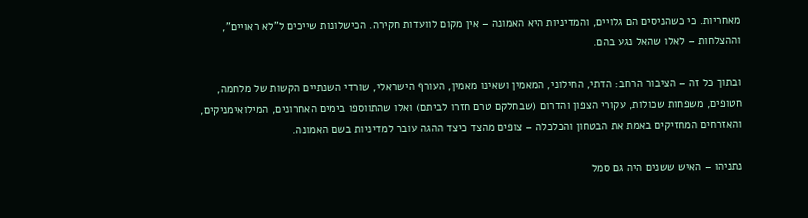מאחריות. כי כשהניסים הם גלויים, והמדיניות היא האמונה – אין מקום לוועדות חקירה. הכישלונות שייכים ל"לא ראויים", וההצלחות – לאלו שהאל נגע בהם.

ובתוך כל זה – הציבור הרחב: הדתי, החילוני, המאמין ושאינו מאמין, העורף הישראלי, שורדי השנתיים הקשות של מלחמה, חטופים, משפחות שכולות, עקורי הצפון והדרום (שבחלקם טרם חזרו לביתם) ואלו שהתווספו בימים האחרונים, המילואימניקים, והאזרחים המחזיקים באמת את הבטחון והכלכלה – צופים מהצד כיצד ההגה עובר למדיניות בשם האמונה.

נתניהו – האיש ששנים היה גם סמל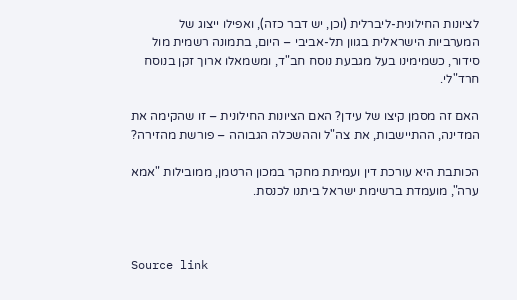לציונות החילונית-ליברלית (וכן, יש דבר כזה), ואפילו ייצוג של המערביות הישראלית בגוון תל-אביבי – היום, בתמונה רשמית מול סידור, כשמימינו בעל מגבעת נוסח חב"ד, ומשמאלו ארוך זקן בנוסח חרד"לי.

האם זה מסמן קיצו של עידן? האם הציונות החילונית – זו שהקימה את המדינה, ההתיישבות, את צה"ל וההשכלה הגבוהה – פורשת מהזירה?

הכותבת היא עורכת דין ועמיתת מחקר במכון הרטמן, ממובילות "אמא ערה", מועמדת ברשימת ישראל ביתנו לכנסת.



Source link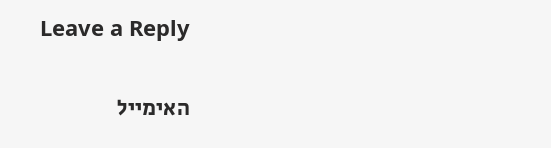Leave a Reply

האימייל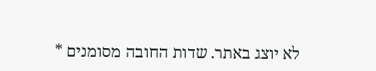לא יוצג באתר. שדות החובה מסומנים *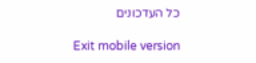כל העדכונים

Exit mobile version